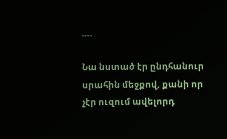….

Նա նստած էր ընդհանուր սրահին մեջքով, քանի որ չէր ուզում ավելորդ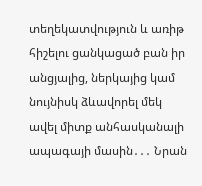տեղեկատվություն և առիթ հիշելու ցանկացած բան իր անցյալից, ներկայից կամ նույնիսկ ձևավորել մեկ ավել միտք անհասկանալի ապագայի մասին․․․ Նրան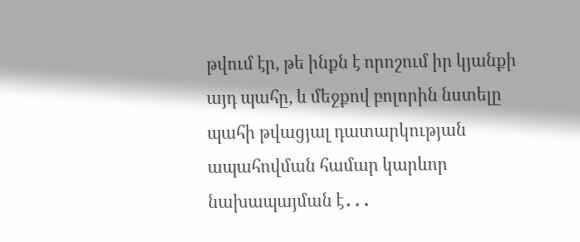թվում էր, թե ինքն է որոշում իր կյանքի այդ պահը, և մեջքով բոլորին նստելը պահի թվացյալ դատարկության ապահովման համար կարևոր նախապայման է․․․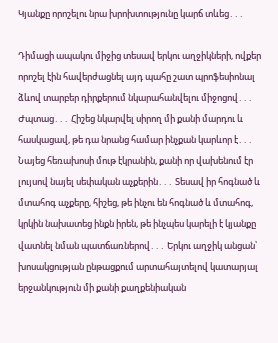Կյանքը որոշելու նրա խրոխտությունը կարճ տևեց․․․

Դիմացի ապակու միջից տեսավ երկու աղջիկների, ովքեր որոշել էին հավերժացնել այդ պահը շատ պրոֆեսիոնալ ձևով տարբեր դիրքերում նկարահանվելու միջոցով․․․ Ժպտաց․․․ Հիշեց նկարվել սիրող մի քանի մարդու և հասկացավ, թե դա նրանց համար ինչքան կարևոր է․․․ Նայեց հեռախոսի մութ էկրանին, քանի որ վախենում էր լույսով նայել սեփական աչքերին․․․ Տեսավ իր հոգնած և մտահոգ աչքերը, հիշեց, թե ինչու են հոգնած և մտահոգ, կրկին նախատեց ինքն իրեն, թե ինչպես կարելի է կյանքը վատնել նման պատճառներով․․․ Երկու աղջիկ անցան՝ խոսակցության ընթացքում արտահայտելով կատարյալ երջանկություն մի քանի քաղքենիական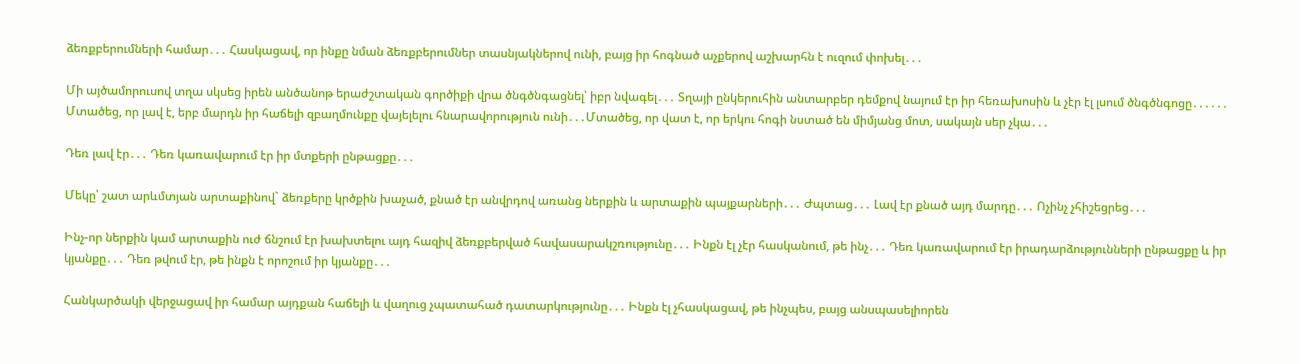ձեռքբերումների համար․․․ Հասկացավ, որ ինքը նման ձեռքբերումներ տասնյակներով ունի, բայց իր հոգնած աչքերով աշխարհն է ուզում փոխել․․․

Մի այծամորուսով տղա սկսեց իրեն անծանոթ երաժշտական գործիքի վրա ծնգծնգացնել՝ իբր նվագել․․․ Տղայի ընկերուհին անտարբեր դեմքով նայում էր իր հեռախոսին և չէր էլ լսում ծնգծնգոցը․․․․․․ Մտածեց, որ լավ է, երբ մարդն իր հաճելի զբաղմունքը վայելելու հնարավորություն ունի․․․Մտածեց, որ վատ է, որ երկու հոգի նստած են միմյանց մոտ, սակայն սեր չկա․․․

Դեռ լավ էր․․․ Դեռ կառավարում էր իր մտքերի ընթացքը․․․

Մեկը՝ շատ արևմտյան արտաքինով` ձեռքերը կրծքին խաչած, քնած էր անվրդով առանց ներքին և արտաքին պայքարների․․․ Ժպտաց․․․ Լավ էր քնած այդ մարդը․․․ Ոչինչ չհիշեցրեց․․․

Ինչ-որ ներքին կամ արտաքին ուժ ճնշում էր խախտելու այդ հազիվ ձեռքբերված հավասարակշռությունը․․․ Ինքն էլ չէր հասկանում, թե ինչ․․․ Դեռ կառավարում էր իրադարձությունների ընթացքը և իր կյանքը․․․ Դեռ թվում էր, թե ինքն է որոշում իր կյանքը․․․

Հանկարծակի վերջացավ իր համար այդքան հաճելի և վաղուց չպատահած դատարկությունը․․․ Ինքն էլ չհասկացավ, թե ինչպես, բայց անսպասելիորեն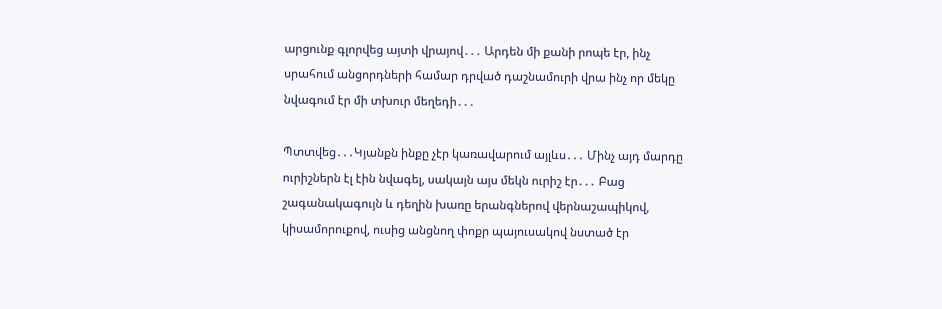արցունք գլորվեց այտի վրայով․․․ Արդեն մի քանի րոպե էր, ինչ սրահում անցորդների համար դրված դաշնամուրի վրա ինչ որ մեկը նվագում էր մի տխուր մեղեդի․․․

Պտտվեց․․․Կյանքն ինքը չէր կառավարում այլևս․․․ Մինչ այդ մարդը ուրիշներն էլ էին նվագել, սակայն այս մեկն ուրիշ էր․․․ Բաց շագանակագույն և դեղին խառը երանգներով վերնաշապիկով, կիսամորուքով, ուսից անցնող փոքր պայուսակով նստած էր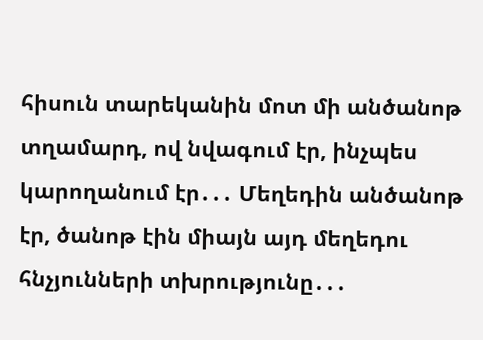հիսուն տարեկանին մոտ մի անծանոթ տղամարդ, ով նվագում էր, ինչպես կարողանում էր․․․ Մեղեդին անծանոթ էր, ծանոթ էին միայն այդ մեղեդու հնչյունների տխրությունը․․․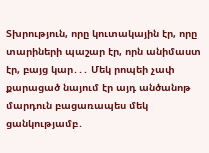Տխրություն, որը կուտակային էր, որը տարիների պաշար էր, որն անիմաստ էր, բայց կար․․․ Մեկ րոպեի չափ քարացած նայում էր այդ անծանոթ մարդուն բացառապես մեկ ցանկությամբ․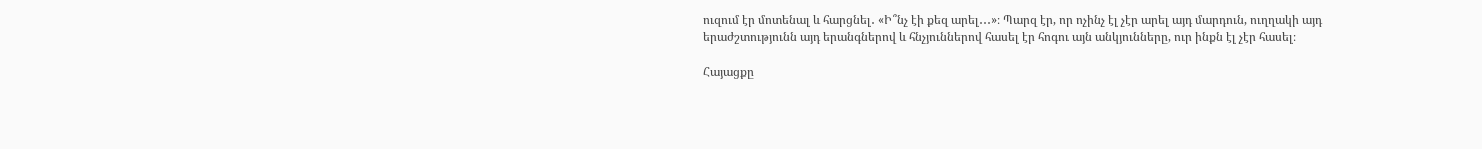ուզում էր մոտենալ և հարցնել․ «Ի՞նչ էի քեզ արել․․․»։ Պարզ էր, որ ոչինչ էլ չէր արել այդ մարդուն, ուղղակի այդ երաժշտությունն այդ երանգներով և հնչյուններով հասել էր հոգու այն անկյունները, ուր ինքն էլ չէր հասել։

Հայացքը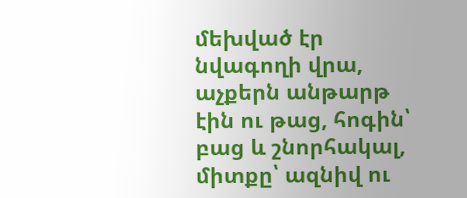մեխված էր նվագողի վրա, աչքերն անթարթ էին ու թաց, հոգին՝ բաց և շնորհակալ, միտքը՝ ազնիվ ու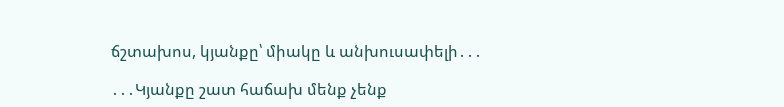ճշտախոս, կյանքը՝ միակը և անխուսափելի․․․

․․․Կյանքը շատ հաճախ մենք չենք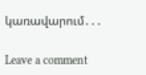կառավարում․․․

Leave a comment